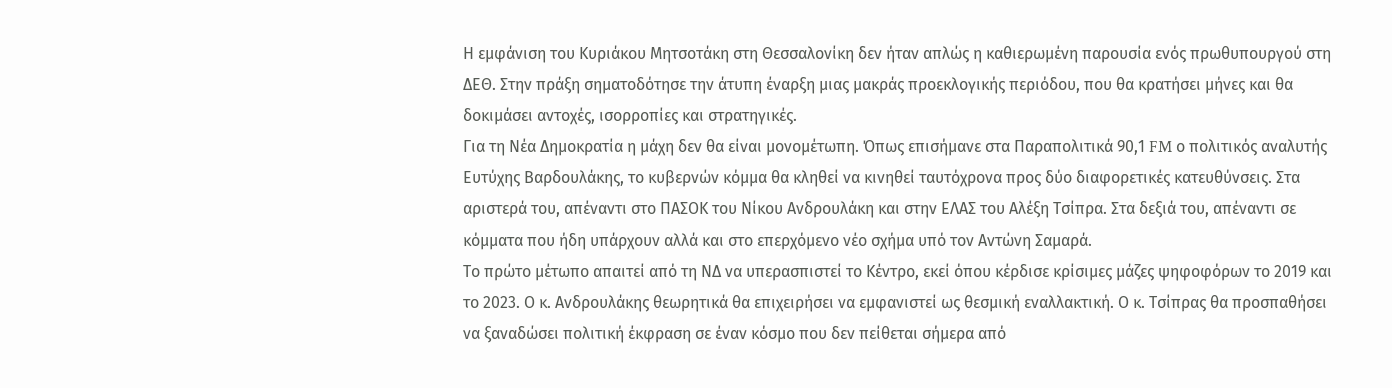Η εμφάνιση του Κυριάκου Μητσοτάκη στη Θεσσαλονίκη δεν ήταν απλώς η καθιερωμένη παρουσία ενός πρωθυπουργού στη ΔΕΘ. Στην πράξη σηματοδότησε την άτυπη έναρξη μιας μακράς προεκλογικής περιόδου, που θα κρατήσει μήνες και θα δοκιμάσει αντοχές, ισορροπίες και στρατηγικές.
Για τη Νέα Δημοκρατία η μάχη δεν θα είναι μονομέτωπη. Όπως επισήμανε στα Παραπολιτικά 90,1 FM ο πολιτικός αναλυτής Ευτύχης Βαρδουλάκης, το κυβερνών κόμμα θα κληθεί να κινηθεί ταυτόχρονα προς δύο διαφορετικές κατευθύνσεις. Στα αριστερά του, απέναντι στο ΠΑΣΟΚ του Νίκου Ανδρουλάκη και στην ΕΛΑΣ του Αλέξη Τσίπρα. Στα δεξιά του, απέναντι σε κόμματα που ήδη υπάρχουν αλλά και στο επερχόμενο νέο σχήμα υπό τον Αντώνη Σαμαρά.
Το πρώτο μέτωπο απαιτεί από τη ΝΔ να υπερασπιστεί το Κέντρο, εκεί όπου κέρδισε κρίσιμες μάζες ψηφοφόρων το 2019 και το 2023. Ο κ. Ανδρουλάκης θεωρητικά θα επιχειρήσει να εμφανιστεί ως θεσμική εναλλακτική. Ο κ. Τσίπρας θα προσπαθήσει να ξαναδώσει πολιτική έκφραση σε έναν κόσμο που δεν πείθεται σήμερα από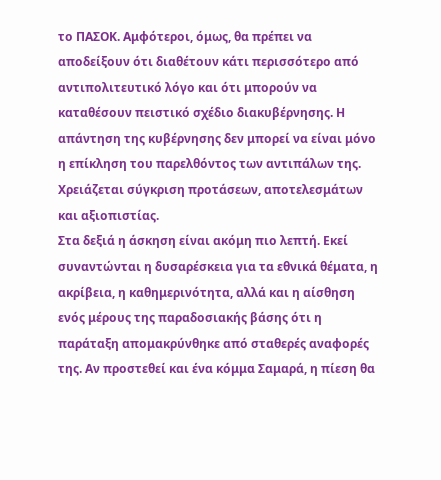το ΠΑΣΟΚ. Αμφότεροι, όμως, θα πρέπει να αποδείξουν ότι διαθέτουν κάτι περισσότερο από αντιπολιτευτικό λόγο και ότι μπορούν να καταθέσουν πειστικό σχέδιο διακυβέρνησης. Η απάντηση της κυβέρνησης δεν μπορεί να είναι μόνο η επίκληση του παρελθόντος των αντιπάλων της. Χρειάζεται σύγκριση προτάσεων, αποτελεσμάτων και αξιοπιστίας.
Στα δεξιά η άσκηση είναι ακόμη πιο λεπτή. Εκεί συναντώνται η δυσαρέσκεια για τα εθνικά θέματα, η ακρίβεια, η καθημερινότητα, αλλά και η αίσθηση ενός μέρους της παραδοσιακής βάσης ότι η παράταξη απομακρύνθηκε από σταθερές αναφορές της. Αν προστεθεί και ένα κόμμα Σαμαρά, η πίεση θα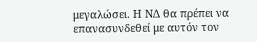μεγαλώσει. Η ΝΔ θα πρέπει να επανασυνδεθεί με αυτόν τον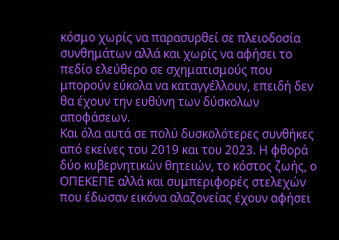κόσμο χωρίς να παρασυρθεί σε πλειοδοσία συνθημάτων αλλά και χωρίς να αφήσει το πεδίο ελεύθερο σε σχηματισμούς που μπορούν εύκολα να καταγγέλλουν, επειδή δεν θα έχουν την ευθύνη των δύσκολων αποφάσεων.
Και όλα αυτά σε πολύ δυσκολότερες συνθήκες από εκείνες του 2019 και του 2023. Η φθορά δύο κυβερνητικών θητειών, το κόστος ζωής, ο ΟΠΕΚΕΠΕ αλλά και συμπεριφορές στελεχών που έδωσαν εικόνα αλαζονείας έχουν αφήσει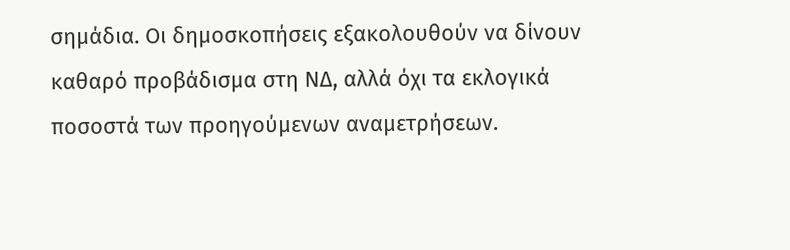σημάδια. Οι δημοσκοπήσεις εξακολουθούν να δίνουν καθαρό προβάδισμα στη ΝΔ, αλλά όχι τα εκλογικά ποσοστά των προηγούμενων αναμετρήσεων.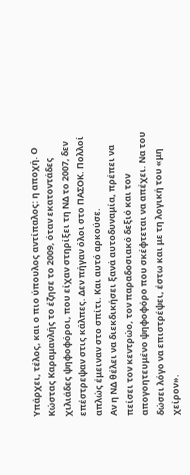Υπάρχει, τέλος, και ο πιο ύπουλος αντίπαλος: η αποχή. Ο Κώστας Καραμανλής το έζησε το 2009, όταν εκατοντάδες χιλιάδες ψηφοφόροι, που είχαν στηρίξει τη ΝΔ το 2007, δεν επέστρεψαν στις κάλπες. Δεν πήγαν όλοι στο ΠΑΣΟΚ. Πολλοί απλώς έμειναν στο σπίτι. Και αυτό αρκούσε.
Αν η ΝΔ θέλει να διεκδικήσει ξανά αυτοδυναμία, πρέπει να πείσει τον κεντρώο, τον παραδοσιακό δεξιό και τον απογοητευμένο ψηφοφόρο που σκέφτεται να απέχει. Να του δώσει λόγο να επιστρέψει, έστω και με τη λογική του «μη χείρον».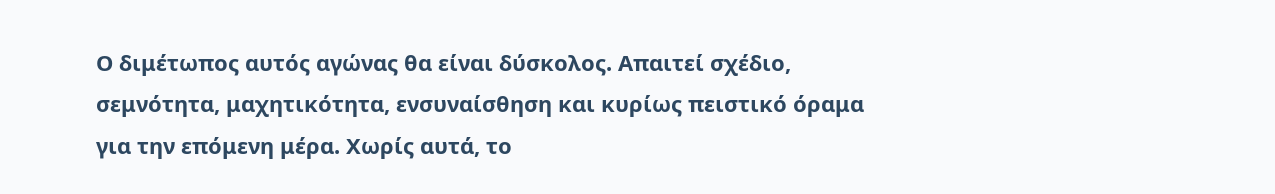Ο διμέτωπος αυτός αγώνας θα είναι δύσκολος. Απαιτεί σχέδιο, σεμνότητα, μαχητικότητα, ενσυναίσθηση και κυρίως πειστικό όραμα για την επόμενη μέρα. Χωρίς αυτά, το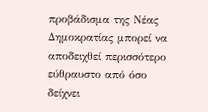προβάδισμα της Νέας Δημοκρατίας μπορεί να αποδειχθεί περισσότερο εύθραυστο από όσο δείχνει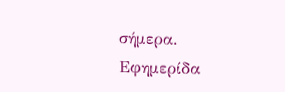σήμερα.
Εφημερίδα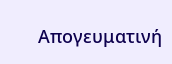Απογευματινή